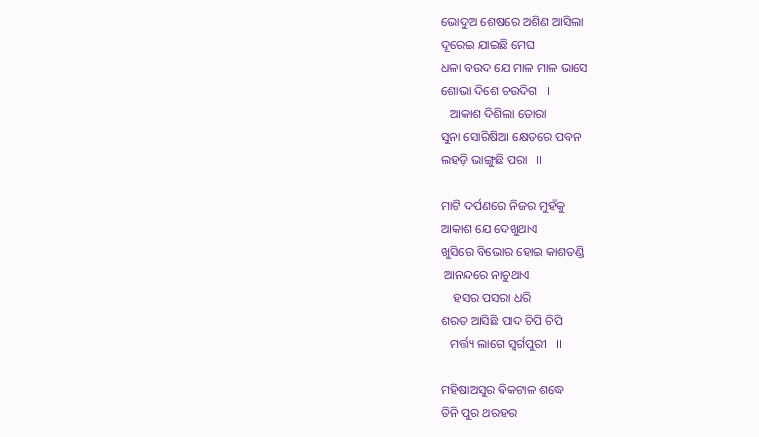ଭୋଦୁଅ ଶେଷରେ ଅଶିଣ ଆସିଲା
ଦୂରେଇ ଯାଇଛି ମେଘ
ଧଳା ବଉଦ ଯେ ମାଳ ମାଳ ଭାସେ
ଶୋଭା ଦିଶେ ଚଉଦିଗ   ।
   ଆକାଶ ଦିଶିଲା ତୋରା
ସୁନା ସୋରିଷିଆ କ୍ଷେତରେ ପବନ
ଲହଡ଼ି ଭାଙ୍ଗୁଛି ପରା   ।।

ମାଟି ଦର୍ପଣରେ ନିଜର ମୁହଁକୁ
ଆକାଶ ଯେ ଦେଖୁଥାଏ
ଖୁସିରେ ବିଭୋର ହୋଇ କାଶତଣ୍ଡି
 ଆନନ୍ଦରେ ନାଚୁଥାଏ
    ହସର ପସରା ଧରି
ଶରତ ଆସିଛି ପାଦ ଚିପି ଚିପି
   ମର୍ତ୍ତ୍ୟ ଲାଗେ ସ୍ୱର୍ଗପୁରୀ   ।।

ମହିଷାଅସୁର ଵିକଟାଳ ଶଦ୍ଧେ
ତିନି ପୁର ଥରହର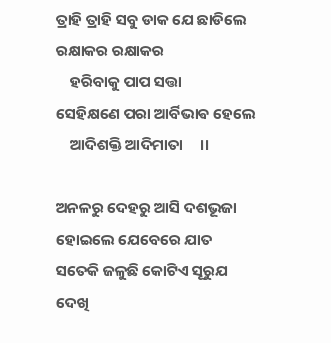ତ୍ରାହି ତ୍ରାହି ସବୁ ଡାକ ଯେ ଛାଡିଲେ
ରକ୍ଷାକର ରକ୍ଷାକର
    ହରିବାକୁ ପାପ ସତ୍ତା
ସେହିକ୍ଷଣେ ପରା ଆର୍ବିଭାଵ ହେଲେ
    ଆଦିଶକ୍ତି ଆଦିମାତା     ।।

ଅନଳରୁ ଦେହରୁ ଆସି ଦଶଭୂଜା
ହୋଇଲେ ଯେବେରେ ଯାତ
ସତେକି ଜଳୁଛି କୋଟିଏ ସୂରୁଯ
ଦେଖି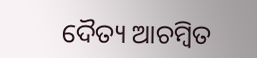ଦୈତ୍ୟ ଆଚମ୍ବିତ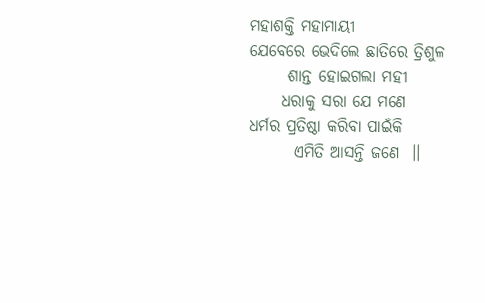ମହାଶକ୍ତି ମହାମାୟୀ
ଯେବେରେ ଭେଦିଲେ ଛାତିରେ ତ୍ରିଶୁଳ
      ଶାନ୍ତ ହୋଇଗଲା ମହୀ
     ଧରାକୁ ସରା ଯେ ମଣେ
ଧର୍ମର ପ୍ରତିଷ୍ଠା କରିବା ପାଇଁକି
       ଏମିତି ଆସନ୍ତି ଜଣେ  ।।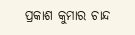ପ୍ରକାଶ କୁମାର ଚାନ୍ଦ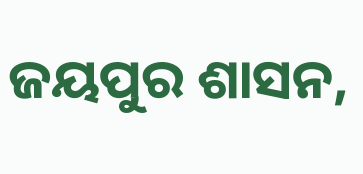ଜୟପୁର ଶାସନ,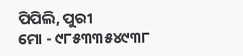ପିପିଲି, ପୁରୀ
ମୋ - ୯୮୫୩୩୫୪୯୩୮